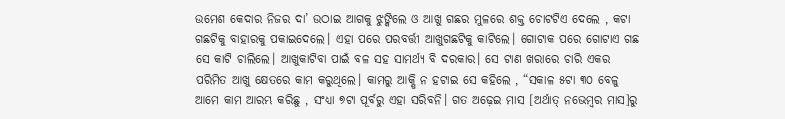ଉମେଶ କେଦାର ନିଜର ଦା’ ଉଠାଇ ଆଗକୁ ଝୁଙ୍କିଲେ ଓ ଆଖୁ ଗଛର ମୁଳରେ ଶକ୍ତ ଚୋଟଟିଏ ଦେଲେ , କଟା ଗଛଟିକୁ ବାହାରକୁ ପକାଇଦେଲେ। ଏହା ପରେ ପରବର୍ତ୍ତୀ ଆଖୁଗଛଟିକୁ କାଟିଲେ। ଗୋଟାକ ପରେ ଗୋଟାଏ ଗଛ ସେ କାଟି ଚାଲିଲେ। ଆଖୁକାଟିବା ପାଇଁ ବଳ ସହ ସାମର୍ଥ୍ୟ ବି ଦରକାର। ସେ ଟାଣ ଖରାରେ ଚାରି ଏକର ପରିମିତ ଆଖୁ କ୍ଷେତରେ କାମ କରୁଥିଲେ। କାମରୁ ଆକ୍ଷି ନ ହଟାଇ ସେ କହିଲେ , “ସକାଳ ୫ଟା ୩୦ ବେଳୁ ଆମେ କାମ ଆରମ୍ଭ କରିଛୁ , ସଂଧ୍ୟା ୭ଟା ପୂର୍ବରୁ ଏହା ସରିବନି। ଗତ ଅଢ଼େଇ ମାସ [ଅର୍ଥାତ୍ ନଭେମ୍ବର ମାସ]ରୁ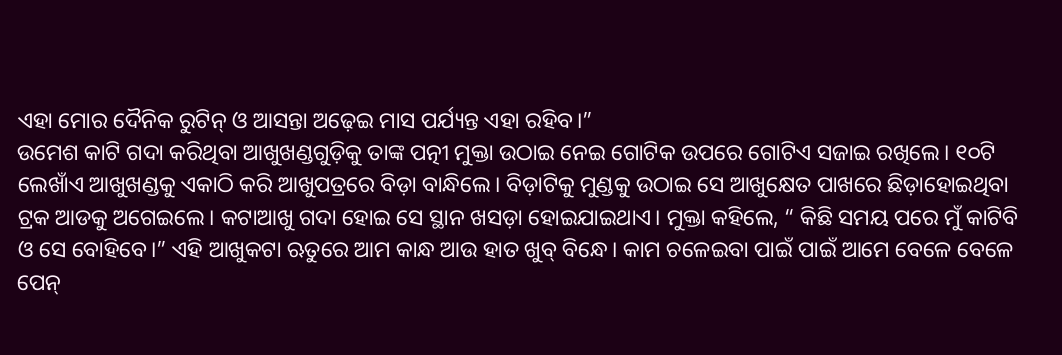ଏହା ମୋର ଦୈନିକ ରୁଟିନ୍ ଓ ଆସନ୍ତା ଅଢ଼େଇ ମାସ ପର୍ଯ୍ୟନ୍ତ ଏହା ରହିବ।”
ଉମେଶ କାଟି ଗଦା କରିଥିବା ଆଖୁଖଣ୍ଡଗୁଡ଼ିକୁ ତାଙ୍କ ପତ୍ନୀ ମୁକ୍ତା ଉଠାଇ ନେଇ ଗୋଟିକ ଉପରେ ଗୋଟିଏ ସଜାଇ ରଖିଲେ। ୧୦ଟି ଲେଖାଁଏ ଆଖୁଖଣ୍ଡକୁ ଏକାଠି କରି ଆଖୁପତ୍ରରେ ବିଡ଼ା ବାନ୍ଧିଲେ। ବିଡ଼ାଟିକୁ ମୁଣ୍ଡକୁ ଉଠାଇ ସେ ଆଖୁକ୍ଷେତ ପାଖରେ ଛିଡ଼ାହୋଇଥିବା ଟ୍ରକ ଆଡକୁ ଅଗେଇଲେ। କଟାଆଖୁ ଗଦା ହୋଇ ସେ ସ୍ଥାନ ଖସଡ଼ା ହୋଇଯାଇଥାଏ। ମୁକ୍ତା କହିଲେ, “ କିଛି ସମୟ ପରେ ମୁଁ କାଟିବି ଓ ସେ ବୋହିବେ।” ଏହି ଆଖୁକଟା ଋତୁରେ ଆମ କାନ୍ଧ ଆଉ ହାତ ଖୁବ୍ ବିନ୍ଧେ। କାମ ଚଳେଇବା ପାଇଁ ପାଇଁ ଆମେ ବେଳେ ବେଳେ ପେନ୍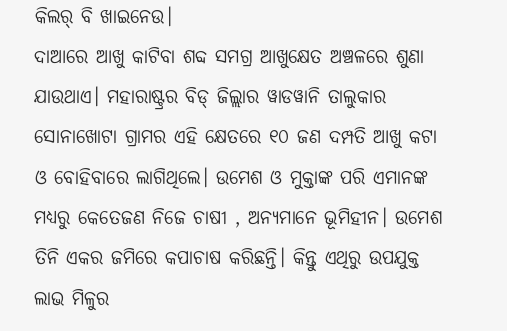କିଲର୍ ବି ଖାଇନେଉ।
ଦାଆରେ ଆଖୁ କାଟିବା ଶବ୍ଦ ସମଗ୍ର ଆଖୁକ୍ଷେତ ଅଞ୍ଚଳରେ ଶୁଣା ଯାଉଥାଏ। ମହାରାଷ୍ଟ୍ରର ବିଡ୍ ଜିଲ୍ଲାର ୱାଡୱାନି ତାଲୁକାର ସୋନାଖୋଟା ଗ୍ରାମର ଏହି କ୍ଷେତରେ ୧୦ ଜଣ ଦମ୍ପତି ଆଖୁ କଟା ଓ ବୋହିବାରେ ଲାଗିଥିଲେ। ଉମେଶ ଓ ମୁକ୍ତାଙ୍କ ପରି ଏମାନଙ୍କ ମଧ୍ୟରୁ କେତେଜଣ ନିଜେ ଚାଷୀ , ଅନ୍ୟମାନେ ଭୂମିହୀନ। ଉମେଶ ତିନି ଏକର ଜମିରେ କପାଚାଷ କରିଛନ୍ତି। କିନ୍ତୁ ଏଥିରୁ ଉପଯୁକ୍ତ ଲାଭ ମିଳୁର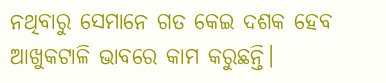ନଥିବାରୁ ସେମାନେ ଗତ କେଇ ଦଶକ ହେବ ଆଖୁକଟାଳି ଭାବରେ କାମ କରୁଛନ୍ତି।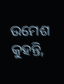ଉମେଶ କୁହନ୍ତି,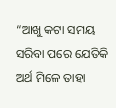“ଆଖୁ କଟା ସମୟ ସରିବା ପରେ ଯେତିକି ଅର୍ଥ ମିଳେ ତାହା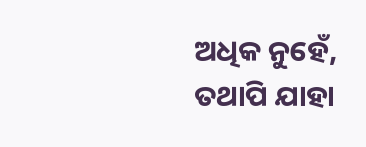ଅଧିକ ନୁହେଁ, ତଥାପି ଯାହା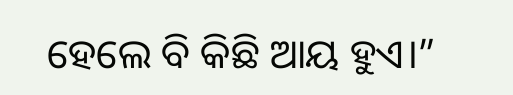ହେଲେ ବି କିଛି ଆୟ ହୁଏ।”